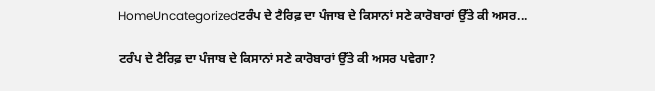HomeUncategorizedਟਰੰਪ ਦੇ ਟੈਰਿਫ਼ ਦਾ ਪੰਜਾਬ ਦੇ ਕਿਸਾਨਾਂ ਸਣੇ ਕਾਰੋਬਾਰਾਂ ਉੱਤੇ ਕੀ ਅਸਰ...

ਟਰੰਪ ਦੇ ਟੈਰਿਫ਼ ਦਾ ਪੰਜਾਬ ਦੇ ਕਿਸਾਨਾਂ ਸਣੇ ਕਾਰੋਬਾਰਾਂ ਉੱਤੇ ਕੀ ਅਸਰ ਪਵੇਗਾ?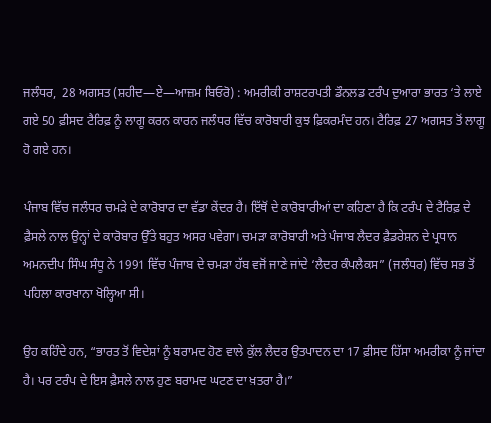ਜਲੰਧਰ,  28 ਅਗਸਤ (ਸ਼ਹੀਦ—ਏ—ਆਜ਼ਮ ਬਿਓਰੋ) : ਅਮਰੀਕੀ ਰਾਸ਼ਟਰਪਤੀ ਡੌਨਲਡ ਟਰੰਪ ਦੁਆਰਾ ਭਾਰਤ ‘ਤੇ ਲਾਏ ਗਏ 50 ਫ਼ੀਸਦ ਟੈਰਿਫ਼ ਨੂੰ ਲਾਗੂ ਕਰਨ ਕਾਰਨ ਜਲੰਧਰ ਵਿੱਚ ਕਾਰੋਬਾਰੀ ਕੁਝ ਫ਼ਿਕਰਮੰਦ ਹਨ। ਟੈਰਿਫ਼ 27 ਅਗਸਤ ਤੋਂ ਲਾਗੂ ਹੋ ਗਏ ਹਨ।

ਪੰਜਾਬ ਵਿੱਚ ਜਲੰਧਰ ਚਮੜੇ ਦੇ ਕਾਰੋਬਾਰ ਦਾ ਵੱਡਾ ਕੇਂਦਰ ਹੈ। ਇੱਥੋਂ ਦੇ ਕਾਰੋਬਾਰੀਆਂ ਦਾ ਕਹਿਣਾ ਹੈ ਕਿ ਟਰੰਪ ਦੇ ਟੈਰਿਫ਼ ਦੇ ਫ਼ੈਸਲੇ ਨਾਲ ਉਨ੍ਹਾਂ ਦੇ ਕਾਰੋਬਾਰ ਉੱਤੇ ਬਹੁਤ ਅਸਰ ਪਵੇਗਾ। ਚਮੜਾ ਕਾਰੋਬਾਰੀ ਅਤੇ ਪੰਜਾਬ ਲੈਦਰ ਫ਼ੈਡਰੇਸ਼ਨ ਦੇ ਪ੍ਰਧਾਨ ਅਮਨਦੀਪ ਸਿੰਘ ਸੰਧੂ ਨੇ 1991 ਵਿੱਚ ਪੰਜਾਬ ਦੇ ਚਮੜਾ ਹੱਬ ਵਜੋਂ ਜਾਣੇ ਜਾਂਦੇ ‘ਲੈਦਰ ਕੰਪਲੈਕਸ” (ਜਲੰਧਰ) ਵਿੱਚ ਸਭ ਤੋਂ ਪਹਿਲਾ ਕਾਰਖਾਨਾ ਖੋਲ੍ਹਿਆ ਸੀ।

ਉਹ ਕਹਿੰਦੇ ਹਨ, “ਭਾਰਤ ਤੋਂ ਵਿਦੇਸ਼ਾਂ ਨੂੰ ਬਰਾਮਦ ਹੋਣ ਵਾਲੇ ਕੁੱਲ ਲੈਦਰ ਉਤਪਾਦਨ ਦਾ 17 ਫ਼ੀਸਦ ਹਿੱਸਾ ਅਮਰੀਕਾ ਨੂੰ ਜਾਂਦਾ ਹੈ। ਪਰ ਟਰੰਪ ਦੇ ਇਸ ਫ਼ੈਸਲੇ ਨਾਲ ਹੁਣ ਬਰਾਮਦ ਘਟਣ ਦਾ ਖ਼ਤਰਾ ਹੈ।”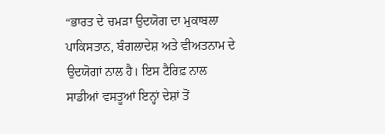“ਭਾਰਤ ਦੇ ਚਮੜਾ ਉਦਯੋਗ ਦਾ ਮੁਕਾਬਲਾ ਪਾਕਿਸਤਾਨ, ਬੰਗਲਾਦੇਸ਼ ਅਤੇ ਵੀਅਤਨਾਮ ਦੇ ਉਦਯੋਗਾਂ ਨਾਲ ਹੈ। ਇਸ ਟੈਰਿਫ਼ ਨਾਲ ਸਾਡੀਆਂ ਵਸਤੂਆਂ ਇਨ੍ਹਾਂ ਦੇਸ਼ਾਂ ਤੋਂ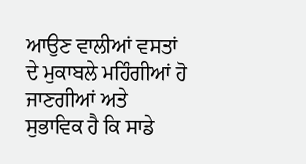ਆਉਣ ਵਾਲੀਆਂ ਵਸਤਾਂ ਦੇ ਮੁਕਾਬਲੇ ਮਹਿੰਗੀਆਂ ਹੋ ਜਾਣਗੀਆਂ ਅਤੇ ਸੁਭਾਵਿਕ ਹੈ ਕਿ ਸਾਡੇ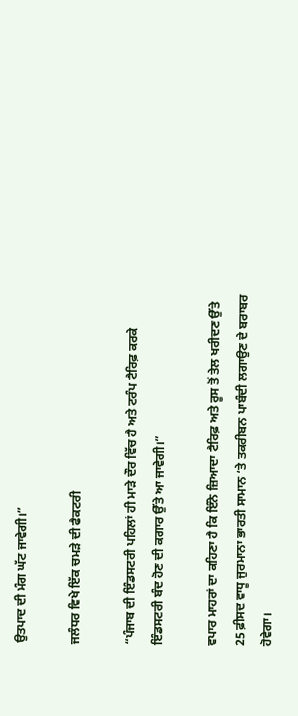ਉਤਪਾਦ ਦੀ ਮੰਗ ਘੱਟ ਜਾਵੇਗੀ।”

ਜਲੰਧਰ ਵਿਖੇ ਇੱਕ ਚਮੜੇ ਦੀ ਫੈਕਟਰੀ

“ਪੰਜਾਬ ਦੀ ਇੰਡਸਟਰੀ ਪਹਿਲਾਂ ਹੀ ਮਾੜੇ ਦੌਰ ਵਿੱਚ ਹੈ ਅਤੇ ਟਰੰਪ ਟੈਰਿਫ਼ ਕਰਕੇ ਇੰਡਸਟਰੀ ਬੰਦ ਹੋਣ ਦੀ ਕਗਾਰ ਉੱਤੇ ਆ ਜਾਵੇਗੀ।”

ਵਪਾਰ ਮਾਹਰਾਂ ਦਾ ਕਹਿਣਾ ਹੈ ਕਿ ਇੰਨੇ ਜ਼ਿਆਦਾ ਟੈਰਿਫ਼ ਅਤੇ ਰੂਸ ਤੋਂ ਤੇਲ ਖਰੀਦਣ ਉੱਤੇ 25 ਫ਼ੀਸਦ ਵਾਧੂ ਜੁਰਮਾਨਾ ਭਾਰਤੀ ਸਾਮਾਨ ‘ਤੇ ਤਕਰੀਬਨ ਪਾਬੰਦੀ ਲਗਾਉਣ ਦੇ ਬਰਾਬਰ ਹੋਵੇਗਾ।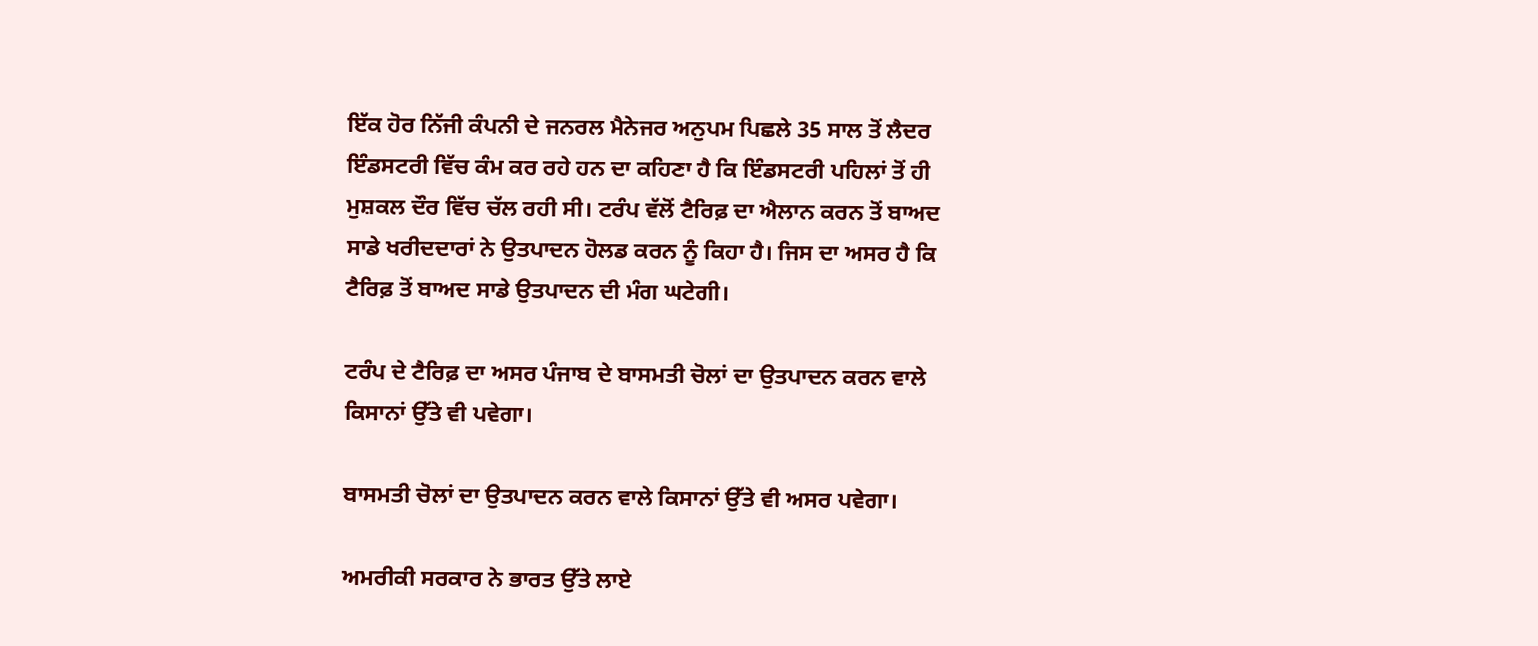ਇੱਕ ਹੋਰ ਨਿੱਜੀ ਕੰਪਨੀ ਦੇ ਜਨਰਲ ਮੈਨੇਜਰ ਅਨੁਪਮ ਪਿਛਲੇ 35 ਸਾਲ ਤੋਂ ਲੈਦਰ ਇੰਡਸਟਰੀ ਵਿੱਚ ਕੰਮ ਕਰ ਰਹੇ ਹਨ ਦਾ ਕਹਿਣਾ ਹੈ ਕਿ ਇੰਡਸਟਰੀ ਪਹਿਲਾਂ ਤੋਂ ਹੀ ਮੁਸ਼ਕਲ ਦੌਰ ਵਿੱਚ ਚੱਲ ਰਹੀ ਸੀ। ਟਰੰਪ ਵੱਲੋਂ ਟੈਰਿਫ਼ ਦਾ ਐਲਾਨ ਕਰਨ ਤੋਂ ਬਾਅਦ ਸਾਡੇ ਖਰੀਦਦਾਰਾਂ ਨੇ ਉਤਪਾਦਨ ਹੋਲਡ ਕਰਨ ਨੂੰ ਕਿਹਾ ਹੈ। ਜਿਸ ਦਾ ਅਸਰ ਹੈ ਕਿ ਟੈਰਿਫ਼ ਤੋਂ ਬਾਅਦ ਸਾਡੇ ਉਤਪਾਦਨ ਦੀ ਮੰਗ ਘਟੇਗੀ।

ਟਰੰਪ ਦੇ ਟੈਰਿਫ਼ ਦਾ ਅਸਰ ਪੰਜਾਬ ਦੇ ਬਾਸਮਤੀ ਚੋਲਾਂ ਦਾ ਉਤਪਾਦਨ ਕਰਨ ਵਾਲੇ ਕਿਸਾਨਾਂ ਉੱਤੇ ਵੀ ਪਵੇਗਾ।

ਬਾਸਮਤੀ ਚੋਲਾਂ ਦਾ ਉਤਪਾਦਨ ਕਰਨ ਵਾਲੇ ਕਿਸਾਨਾਂ ਉੱਤੇ ਵੀ ਅਸਰ ਪਵੇਗਾ।

ਅਮਰੀਕੀ ਸਰਕਾਰ ਨੇ ਭਾਰਤ ਉੱਤੇ ਲਾਏ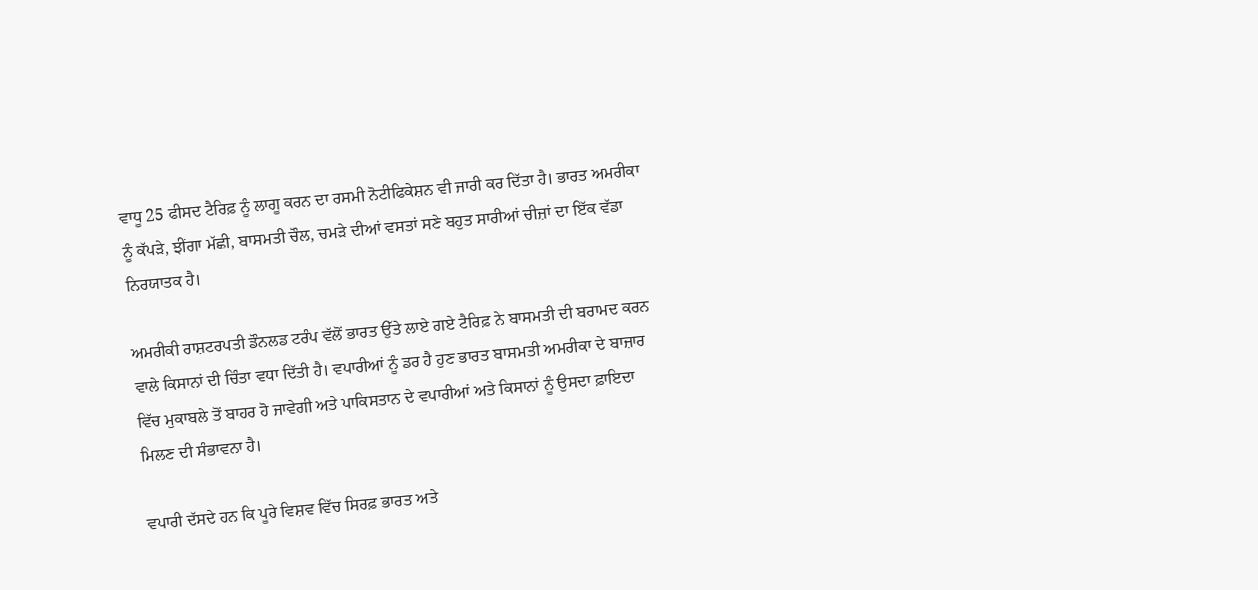ਵਾਧੂ 25 ਫੀਸਦ ਟੈਰਿਫ਼ ਨੂੰ ਲਾਗੂ ਕਰਨ ਦਾ ਰਸਮੀ ਨੋਟੀਫਿਕੇਸ਼ਨ ਵੀ ਜਾਰੀ ਕਰ ਦਿੱਤਾ ਹੈ। ਭਾਰਤ ਅਮਰੀਕਾ ਨੂੰ ਕੱਪੜੇ, ਝੀਂਗਾ ਮੱਛੀ, ਬਾਸਮਤੀ ਚੌਲ, ਚਮੜੇ ਦੀਆਂ ਵਸਤਾਂ ਸਣੇ ਬਹੁਤ ਸਾਰੀਆਂ ਚੀਜ਼ਾਂ ਦਾ ਇੱਕ ਵੱਡਾ ਨਿਰਯਾਤਕ ਹੈ।

ਅਮਰੀਕੀ ਰਾਸ਼ਟਰਪਤੀ ਡੌਨਲਡ ਟਰੰਪ ਵੱਲੋਂ ਭਾਰਤ ਉੱਤੇ ਲਾਏ ਗਏ ਟੈਰਿਫ਼ ਨੇ ਬਾਸਮਤੀ ਦੀ ਬਰਾਮਦ ਕਰਨ ਵਾਲੇ ਕਿਸਾਨਾਂ ਦੀ ਚਿੰਤਾ ਵਧਾ ਦਿੱਤੀ ਹੈ। ਵਪਾਰੀਆਂ ਨੂੰ ਡਰ ਹੈ ਹੁਣ ਭਾਰਤ ਬਾਸਮਤੀ ਅਮਰੀਕਾ ਦੇ ਬਾਜ਼ਾਰ ਵਿੱਚ ਮੁਕਾਬਲੇ ਤੋਂ ਬਾਹਰ ਹੋ ਜਾਵੇਗੀ ਅਤੇ ਪਾਕਿਸਤਾਨ ਦੇ ਵਪਾਰੀਆਂ ਅਤੇ ਕਿਸਾਨਾਂ ਨੂੰ ਉਸਦਾ ਫ਼ਾਇਦਾ ਮਿਲਣ ਦੀ ਸੰਭਾਵਨਾ ਹੈ।

ਵਪਾਰੀ ਦੱਸਦੇ ਹਨ ਕਿ ਪੂਰੇ ਵਿਸ਼ਵ ਵਿੱਚ ਸਿਰਫ਼ ਭਾਰਤ ਅਤੇ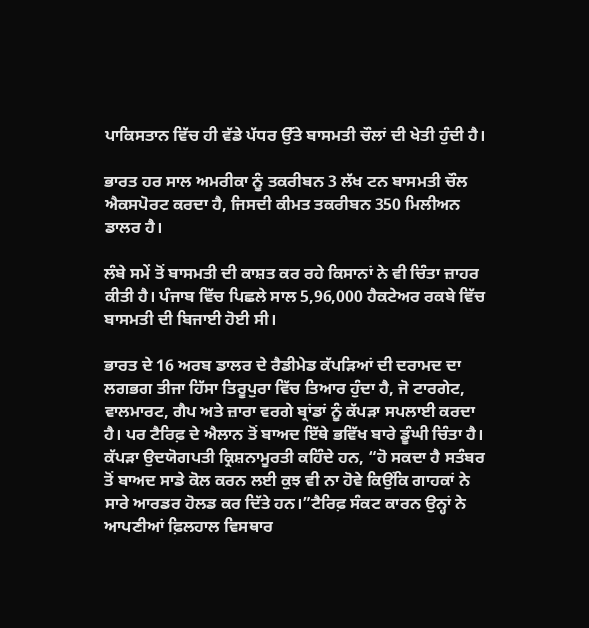ਪਾਕਿਸਤਾਨ ਵਿੱਚ ਹੀ ਵੱਡੇ ਪੱਧਰ ਉੱਤੇ ਬਾਸਮਤੀ ਚੌਲਾਂ ਦੀ ਖੇਤੀ ਹੁੰਦੀ ਹੈ।

ਭਾਰਤ ਹਰ ਸਾਲ ਅਮਰੀਕਾ ਨੂੰ ਤਕਰੀਬਨ 3 ਲੱਖ ਟਨ ਬਾਸਮਤੀ ਚੌਲ ਐਕਸਪੋਰਟ ਕਰਦਾ ਹੈ, ਜਿਸਦੀ ਕੀਮਤ ਤਕਰੀਬਨ 350 ਮਿਲੀਅਨ ਡਾਲਰ ਹੈ।

ਲੰਬੇ ਸਮੇਂ ਤੋਂ ਬਾਸਮਤੀ ਦੀ ਕਾਸ਼ਤ ਕਰ ਰਹੇ ਕਿਸਾਨਾਂ ਨੇ ਵੀ ਚਿੰਤਾ ਜ਼ਾਹਰ ਕੀਤੀ ਹੈ। ਪੰਜਾਬ ਵਿੱਚ ਪਿਛਲੇ ਸਾਲ 5,96,000 ਹੈਕਟੇਅਰ ਰਕਬੇ ਵਿੱਚ ਬਾਸਮਤੀ ਦੀ ਬਿਜਾਈ ਹੋਈ ਸੀ।

ਭਾਰਤ ਦੇ 16 ਅਰਬ ਡਾਲਰ ਦੇ ਰੈਡੀਮੇਡ ਕੱਪੜਿਆਂ ਦੀ ਦਰਾਮਦ ਦਾ ਲਗਭਗ ਤੀਜਾ ਹਿੱਸਾ ਤਿਰੂਪੁਰਾ ਵਿੱਚ ਤਿਆਰ ਹੁੰਦਾ ਹੈ, ਜੋ ਟਾਰਗੇਟ, ਵਾਲਮਾਰਟ, ਗੈਪ ਅਤੇ ਜ਼ਾਰਾ ਵਰਗੇ ਬ੍ਰਾਂਡਾਂ ਨੂੰ ਕੱਪੜਾ ਸਪਲਾਈ ਕਰਦਾ ਹੈ। ਪਰ ਟੈਰਿਫ਼ ਦੇ ਐਲਾਨ ਤੋਂ ਬਾਅਦ ਇੱਥੇ ਭਵਿੱਖ ਬਾਰੇ ਡੂੰਘੀ ਚਿੰਤਾ ਹੈ। ਕੱਪੜਾ ਉਦਯੋਗਪਤੀ ਕ੍ਰਿਸ਼ਨਾਮੂਰਤੀ ਕਹਿੰਦੇ ਹਨ, “ਹੋ ਸਕਦਾ ਹੈ ਸਤੰਬਰ ਤੋਂ ਬਾਅਦ ਸਾਡੇ ਕੋਲ ਕਰਨ ਲਈ ਕੁਝ ਵੀ ਨਾ ਹੋਵੇ ਕਿਉਂਕਿ ਗਾਹਕਾਂ ਨੇ ਸਾਰੇ ਆਰਡਰ ਹੋਲਡ ਕਰ ਦਿੱਤੇ ਹਨ।”ਟੈਰਿਫ਼ ਸੰਕਟ ਕਾਰਨ ਉਨ੍ਹਾਂ ਨੇ ਆਪਣੀਆਂ ਫ਼ਿਲਹਾਲ ਵਿਸਥਾਰ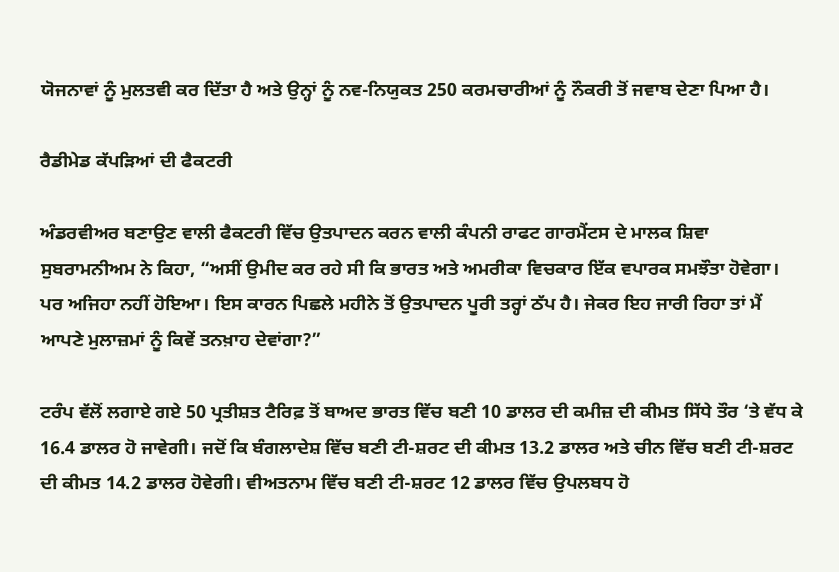ਯੋਜਨਾਵਾਂ ਨੂੰ ਮੁਲਤਵੀ ਕਰ ਦਿੱਤਾ ਹੈ ਅਤੇ ਉਨ੍ਹਾਂ ਨੂੰ ਨਵ-ਨਿਯੁਕਤ 250 ਕਰਮਚਾਰੀਆਂ ਨੂੰ ਨੌਕਰੀ ਤੋਂ ਜਵਾਬ ਦੇਣਾ ਪਿਆ ਹੈ।

ਰੈਡੀਮੇਡ ਕੱਪੜਿਆਂ ਦੀ ਫੈਕਟਰੀ

ਅੰਡਰਵੀਅਰ ਬਣਾਉਣ ਵਾਲੀ ਫੈਕਟਰੀ ਵਿੱਚ ਉਤਪਾਦਨ ਕਰਨ ਵਾਲੀ ਕੰਪਨੀ ਰਾਫਟ ਗਾਰਮੈਂਟਸ ਦੇ ਮਾਲਕ ਸ਼ਿਵਾ ਸੁਬਰਾਮਨੀਅਮ ਨੇ ਕਿਹਾ, “ਅਸੀਂ ਉਮੀਦ ਕਰ ਰਹੇ ਸੀ ਕਿ ਭਾਰਤ ਅਤੇ ਅਮਰੀਕਾ ਵਿਚਕਾਰ ਇੱਕ ਵਪਾਰਕ ਸਮਝੌਤਾ ਹੋਵੇਗਾ। ਪਰ ਅਜਿਹਾ ਨਹੀਂ ਹੋਇਆ। ਇਸ ਕਾਰਨ ਪਿਛਲੇ ਮਹੀਨੇ ਤੋਂ ਉਤਪਾਦਨ ਪੂਰੀ ਤਰ੍ਹਾਂ ਠੱਪ ਹੈ। ਜੇਕਰ ਇਹ ਜਾਰੀ ਰਿਹਾ ਤਾਂ ਮੈਂ ਆਪਣੇ ਮੁਲਾਜ਼ਮਾਂ ਨੂੰ ਕਿਵੇਂ ਤਨਖ਼ਾਹ ਦੇਵਾਂਗਾ?”

ਟਰੰਪ ਵੱਲੋਂ ਲਗਾਏ ਗਏ 50 ਪ੍ਰਤੀਸ਼ਤ ਟੈਰਿਫ਼ ਤੋਂ ਬਾਅਦ ਭਾਰਤ ਵਿੱਚ ਬਣੀ 10 ਡਾਲਰ ਦੀ ਕਮੀਜ਼ ਦੀ ਕੀਮਤ ਸਿੱਧੇ ਤੌਰ ‘ਤੇ ਵੱਧ ਕੇ 16.4 ਡਾਲਰ ਹੋ ਜਾਵੇਗੀ। ਜਦੋਂ ਕਿ ਬੰਗਲਾਦੇਸ਼ ਵਿੱਚ ਬਣੀ ਟੀ-ਸ਼ਰਟ ਦੀ ਕੀਮਤ 13.2 ਡਾਲਰ ਅਤੇ ਚੀਨ ਵਿੱਚ ਬਣੀ ਟੀ-ਸ਼ਰਟ ਦੀ ਕੀਮਤ 14.2 ਡਾਲਰ ਹੋਵੇਗੀ। ਵੀਅਤਨਾਮ ਵਿੱਚ ਬਣੀ ਟੀ-ਸ਼ਰਟ 12 ਡਾਲਰ ਵਿੱਚ ਉਪਲਬਧ ਹੋ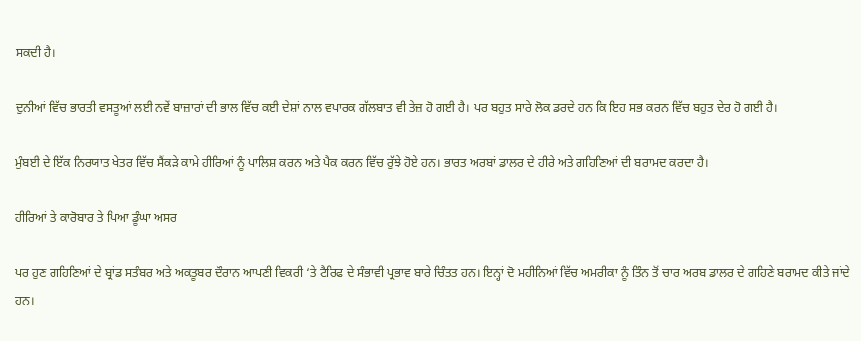ਸਕਦੀ ਹੈ।

ਦੁਨੀਆਂ ਵਿੱਚ ਭਾਰਤੀ ਵਸਤੂਆਂ ਲਈ ਨਵੇਂ ਬਾਜ਼ਾਰਾਂ ਦੀ ਭਾਲ ਵਿੱਚ ਕਈ ਦੇਸ਼ਾਂ ਨਾਲ ਵਪਾਰਕ ਗੱਲਬਾਤ ਵੀ ਤੇਜ਼ ਹੋ ਗਈ ਹੈ। ਪਰ ਬਹੁਤ ਸਾਰੇ ਲੋਕ ਡਰਦੇ ਹਨ ਕਿ ਇਹ ਸਭ ਕਰਨ ਵਿੱਚ ਬਹੁਤ ਦੇਰ ਹੋ ਗਈ ਹੈ।

ਮੁੰਬਈ ਦੇ ਇੱਕ ਨਿਰਯਾਤ ਖੇਤਰ ਵਿੱਚ ਸੈਂਕੜੇ ਕਾਮੇ ਹੀਰਿਆਂ ਨੂੰ ਪਾਲਿਸ਼ ਕਰਨ ਅਤੇ ਪੈਕ ਕਰਨ ਵਿੱਚ ਰੁੱਝੇ ਹੋਏ ਹਨ। ਭਾਰਤ ਅਰਬਾਂ ਡਾਲਰ ਦੇ ਹੀਰੇ ਅਤੇ ਗਹਿਣਿਆਂ ਦੀ ਬਰਾਮਦ ਕਰਦਾ ਹੈ।

ਹੀਰਿਆਂ ਤੇ ਕਾਰੋਬਾਰ ਤੇ ਪਿਆ ਡੂੰਘਾ ਅਸਰ

ਪਰ ਹੁਣ ਗਹਿਣਿਆਂ ਦੇ ਬ੍ਰਾਂਡ ਸਤੰਬਰ ਅਤੇ ਅਕਤੂਬਰ ਦੌਰਾਨ ਆਪਣੀ ਵਿਕਰੀ ‘ਤੇ ਟੈਰਿਫ ਦੇ ਸੰਭਾਵੀ ਪ੍ਰਭਾਵ ਬਾਰੇ ਚਿੰਤਤ ਹਨ। ਇਨ੍ਹਾਂ ਦੋ ਮਹੀਨਿਆਂ ਵਿੱਚ ਅਮਰੀਕਾ ਨੂੰ ਤਿੰਨ ਤੋਂ ਚਾਰ ਅਰਬ ਡਾਲਰ ਦੇ ਗਹਿਣੇ ਬਰਾਮਦ ਕੀਤੇ ਜਾਂਦੇ ਹਨ।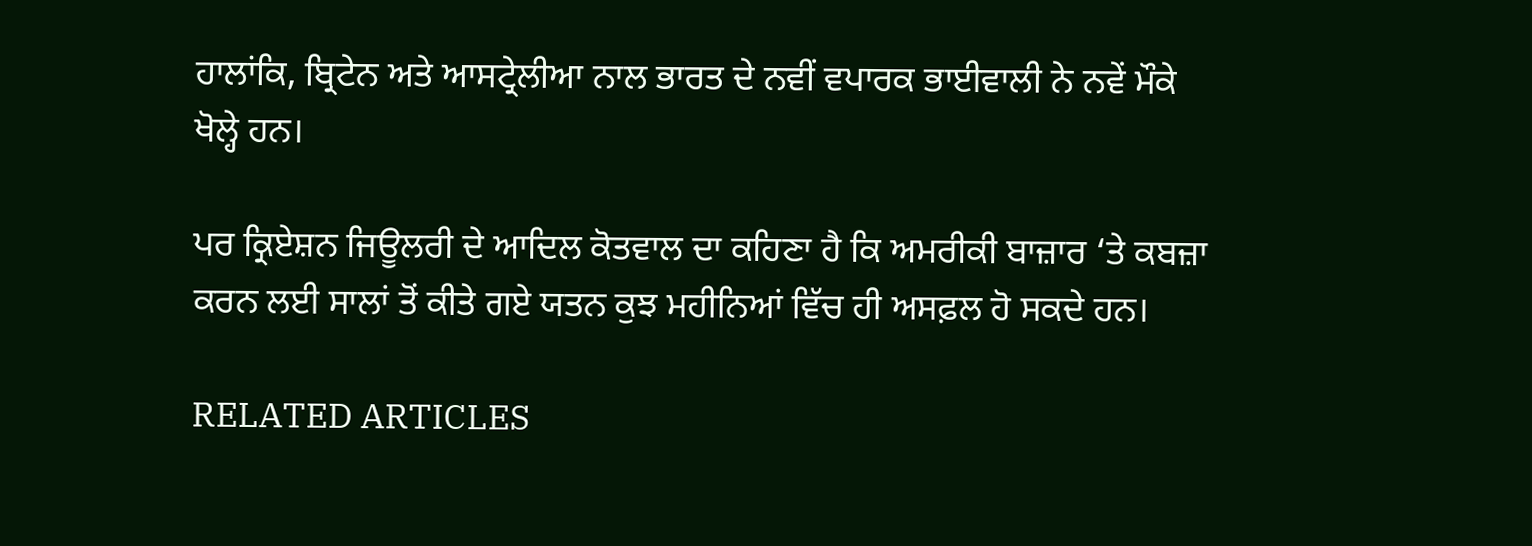ਹਾਲਾਂਕਿ, ਬ੍ਰਿਟੇਨ ਅਤੇ ਆਸਟ੍ਰੇਲੀਆ ਨਾਲ ਭਾਰਤ ਦੇ ਨਵੀਂ ਵਪਾਰਕ ਭਾਈਵਾਲੀ ਨੇ ਨਵੇਂ ਮੌਕੇ ਖੋਲ੍ਹੇ ਹਨ।

ਪਰ ਕ੍ਰਿਏਸ਼ਨ ਜਿਊਲਰੀ ਦੇ ਆਦਿਲ ਕੋਤਵਾਲ ਦਾ ਕਹਿਣਾ ਹੈ ਕਿ ਅਮਰੀਕੀ ਬਾਜ਼ਾਰ ‘ਤੇ ਕਬਜ਼ਾ ਕਰਨ ਲਈ ਸਾਲਾਂ ਤੋਂ ਕੀਤੇ ਗਏ ਯਤਨ ਕੁਝ ਮਹੀਨਿਆਂ ਵਿੱਚ ਹੀ ਅਸਫ਼ਲ ਹੋ ਸਕਦੇ ਹਨ।

RELATED ARTICLES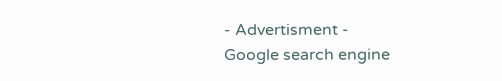- Advertisment -
Google search engine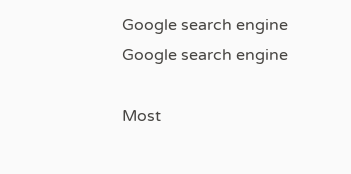Google search engine
Google search engine

Most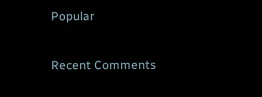Popular

Recent Comments